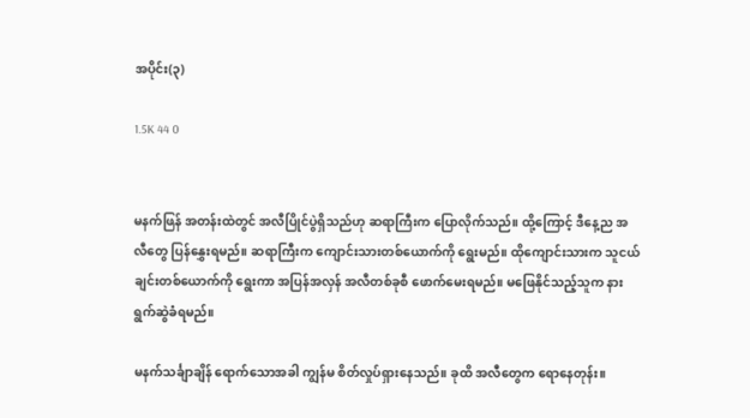အပိုင်း(၃)

1.5K 44 0


မနက်ဖြန် အတန်းထဲတွင် အလီပြိုင်ပွဲရှိသည်ဟု ဆရာကြီးက ပြောလိုက်သည်။ ထို့ကြောင့် ဒီနေ့ည အလီတွေ ပြန်နွှေးရမည်။ ဆရာကြီးက ကျောင်းသားတစ်ယောက်ကို ရွေးမည်။ ထိုကျောင်းသားက သူငယ်ချင်းတစ်ယောက်ကို ရွေးကာ အပြန်အလှန် အလီတစ်ခုစီ ဖောက်မေးရမည်။ မဖြေနိုင်သည့်သူက နားရွက်ဆွဲခံရမည်။

မနက်သင်္ချာချိန် ရောက်သောအခါ ကျွန်မ စိတ်လှုပ်ရှားနေသည်။ ခုထိ အလီတွေက ရောနေတုန်း။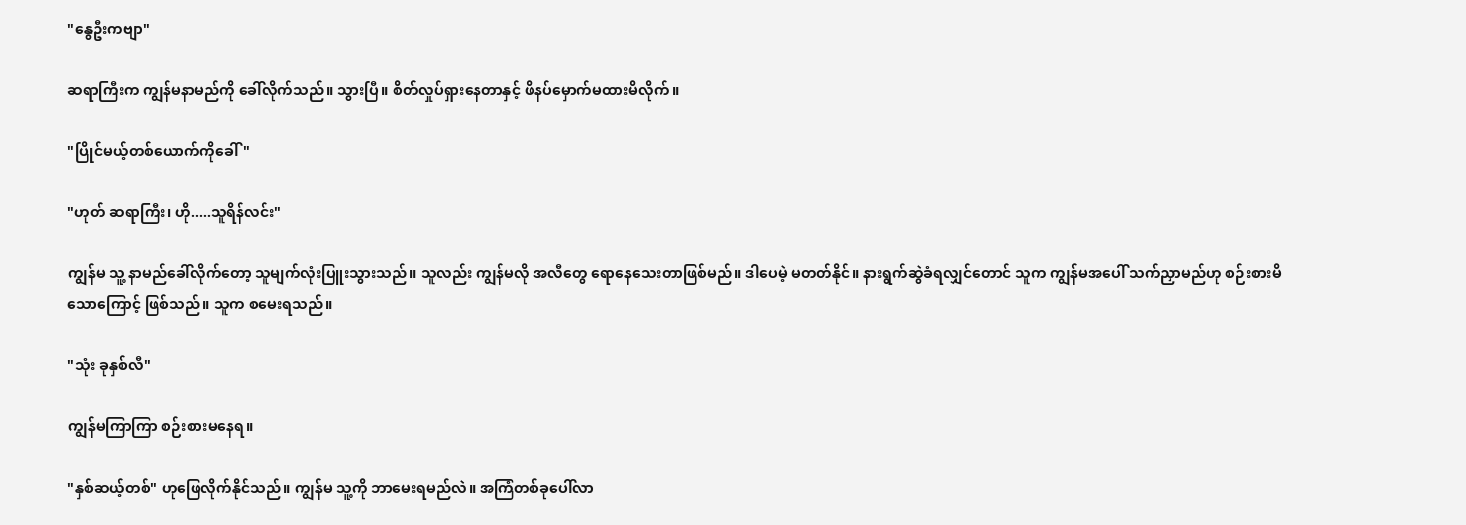"နွေဦးကဗျာ"

ဆရာကြီးက ကျွန်မနာမည်ကို ခေါ်လိုက်သည်။ သွားပြီ။ စိတ်လှုပ်ရှားနေတာနှင့် ဖိနပ်မှောက်မထားမိလိုက်။

"ပြိုင်မယ့်တစ်ယောက်ကိုခေါ်"

"ဟုတ် ဆရာကြီး၊ ဟို.....သူရိန်လင်း"

ကျွန်မ သူ့ နာမည်ခေါ်လိုက်တော့ သူမျက်လုံးပြူးသွားသည်။ သူလည်း ကျွန်မလို အလီတွေ ရောနေသေးတာဖြစ်မည်။ ဒါပေမဲ့ မတတ်နိုင်။ နားရွက်ဆွဲခံရလျှင်တောင် သူက ကျွန်မအပေါ် သက်ညှာမည်ဟု စဉ်းစားမိသောကြောင့် ဖြစ်သည်။ သူက စမေးရသည်။

"သုံး ခုနှစ်လီ"

ကျွန်မကြာကြာ စဉ်းစားမနေရ။

"နှစ်ဆယ့်တစ်" ဟုဖြေလိုက်နိုင်သည်။ ကျွန်မ သူ့ကို ဘာမေးရမည်လဲ။ အကြံတစ်ခုပေါ်လာ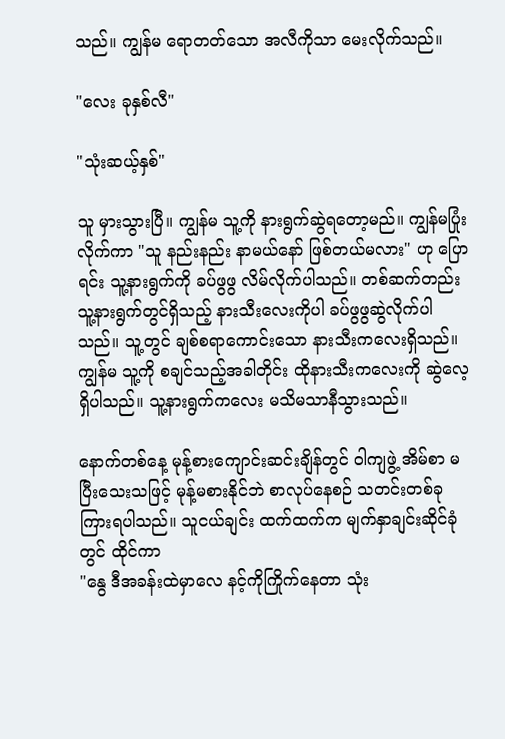သည်။ ကျွန်မ ရောတတ်သော အလီကိုသာ မေးလိုက်သည်။

"လေး ခုနှစ်လီ"

"သုံးဆယ့်နှစ်"

သူ မှားသွားပြီ။ ကျွန်မ သူ့ကို နားရွက်ဆွဲရတော့မည်။ ကျွန်မပြုံးလိုက်ကာ "သူ နည်းနည်း နာမယ်နော် ဖြစ်တယ်မလား" ဟု ပြောရင်း သူ့နားရွက်ကို ခပ်ဖွဖွ လိမ်လိုက်ပါသည်။ တစ်ဆက်တည်း သူ့နားရွက်တွင်ရှိသည့် နားသီးလေးကိုပါ ခပ်ဖွဖွဆွဲလိုက်ပါသည်။ သူ့တွင် ချစ်စရာကောင်းသော နားသီးကလေးရှိသည်။ ကျွန်မ သူ့ကို စချင်သည့်အခါတိုင်း ထိုနားသီးကလေးကို ဆွဲလေ့ရှိပါသည်။ သူ့နားရွက်ကလေး မသိမသာနီသွားသည်။

နောက်တစ်နေ့ မုန့်စားကျောင်းဆင်းချိန်တွင် ဝါကျဖွဲ့ အိမ်စာ မပြီးသေးသဖြင့် မုန့်မစားနိုင်ဘဲ စာလုပ်နေစဉ် သတင်းတစ်ခု ကြားရပါသည်။ သူငယ်ချင်း ထက်ထက်က မျက်နှာချင်းဆိုင်ခုံတွင် ထိုင်ကာ
"နွေ ဒီအခန်းထဲမှာလေ နင့်ကိုကြိုက်နေတာ သုံး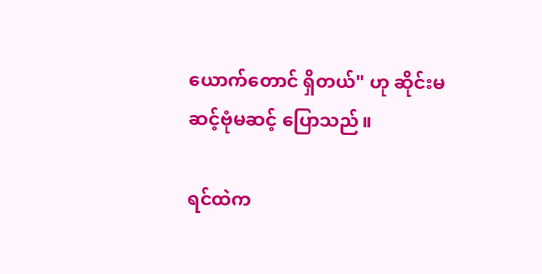ယောက်တောင် ရှိတယ်" ဟု ဆိုင်းမဆင့်ဗုံမဆင့် ပြောသည်။

ရင်ထဲက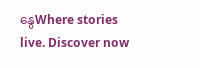နွေWhere stories live. Discover now